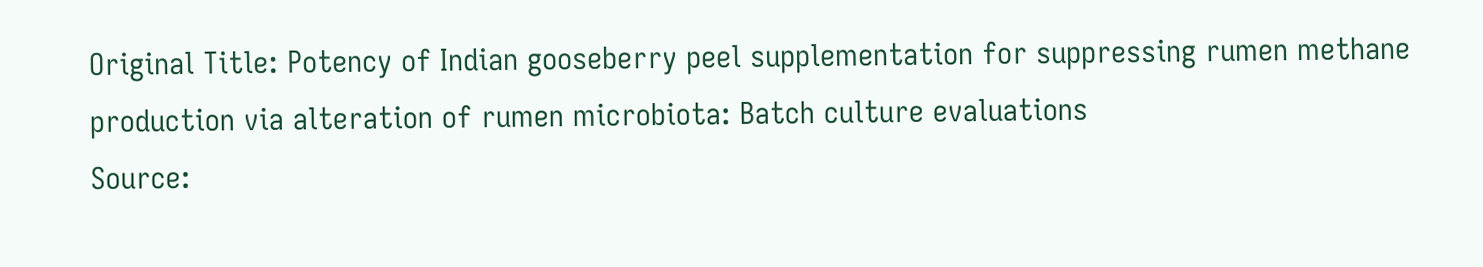Original Title: Potency of Indian gooseberry peel supplementation for suppressing rumen methane production via alteration of rumen microbiota: Batch culture evaluations
Source: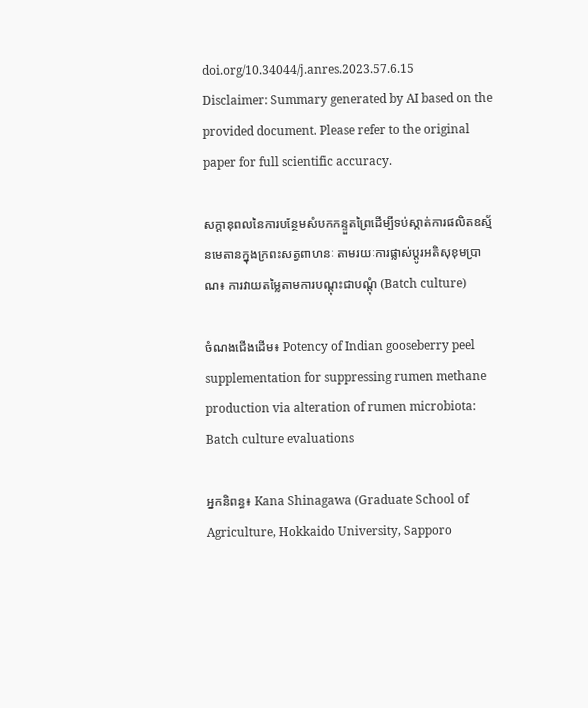doi.org/10.34044/j.anres.2023.57.6.15
Disclaimer: Summary generated by AI based on the provided document. Please refer to the original paper for full scientific accuracy.

សក្តានុពលនៃការបន្ថែមសំបកកន្ទួតព្រៃដើម្បីទប់ស្កាត់ការផលិតឧស្ម័នមេតានក្នុងក្រពះសត្វពាហនៈ តាមរយៈការផ្លាស់ប្តូរអតិសុខុមប្រាណ៖ ការវាយតម្លៃតាមការបណ្តុះជាបណ្តុំ (Batch culture)

ចំណងជើងដើម៖ Potency of Indian gooseberry peel supplementation for suppressing rumen methane production via alteration of rumen microbiota: Batch culture evaluations

អ្នកនិពន្ធ៖ Kana Shinagawa (Graduate School of Agriculture, Hokkaido University, Sapporo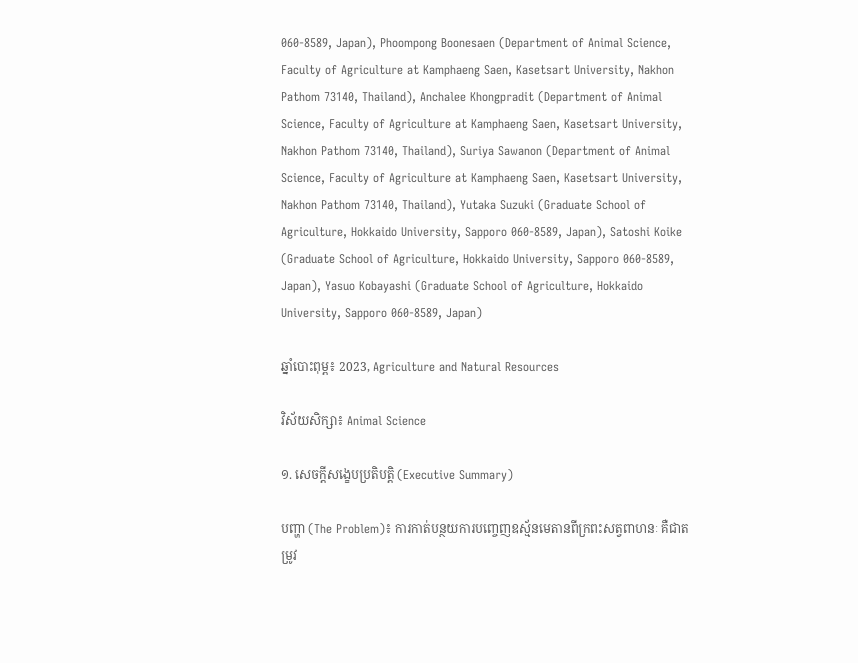060-8589, Japan), Phoompong Boonesaen (Department of Animal Science, Faculty of Agriculture at Kamphaeng Saen, Kasetsart University, Nakhon Pathom 73140, Thailand), Anchalee Khongpradit (Department of Animal Science, Faculty of Agriculture at Kamphaeng Saen, Kasetsart University, Nakhon Pathom 73140, Thailand), Suriya Sawanon (Department of Animal Science, Faculty of Agriculture at Kamphaeng Saen, Kasetsart University, Nakhon Pathom 73140, Thailand), Yutaka Suzuki (Graduate School of Agriculture, Hokkaido University, Sapporo 060-8589, Japan), Satoshi Koike (Graduate School of Agriculture, Hokkaido University, Sapporo 060-8589, Japan), Yasuo Kobayashi (Graduate School of Agriculture, Hokkaido University, Sapporo 060-8589, Japan)

ឆ្នាំបោះពុម្ព៖ 2023, Agriculture and Natural Resources

វិស័យសិក្សា៖ Animal Science

១. សេចក្តីសង្ខេបប្រតិបត្តិ (Executive Summary)

បញ្ហា (The Problem)៖ ការកាត់បន្ថយការបញ្ចេញឧស្ម័នមេតានពីក្រពះសត្វពាហនៈ គឺជាតម្រូវ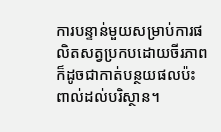ការបន្ទាន់មួយសម្រាប់ការផលិតសត្វប្រកបដោយចីរភាព ក៏ដូចជាកាត់បន្ថយផលប៉ះពាល់ដល់បរិស្ថាន។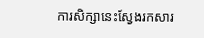ការសិក្សានេះស្វែងរកសារ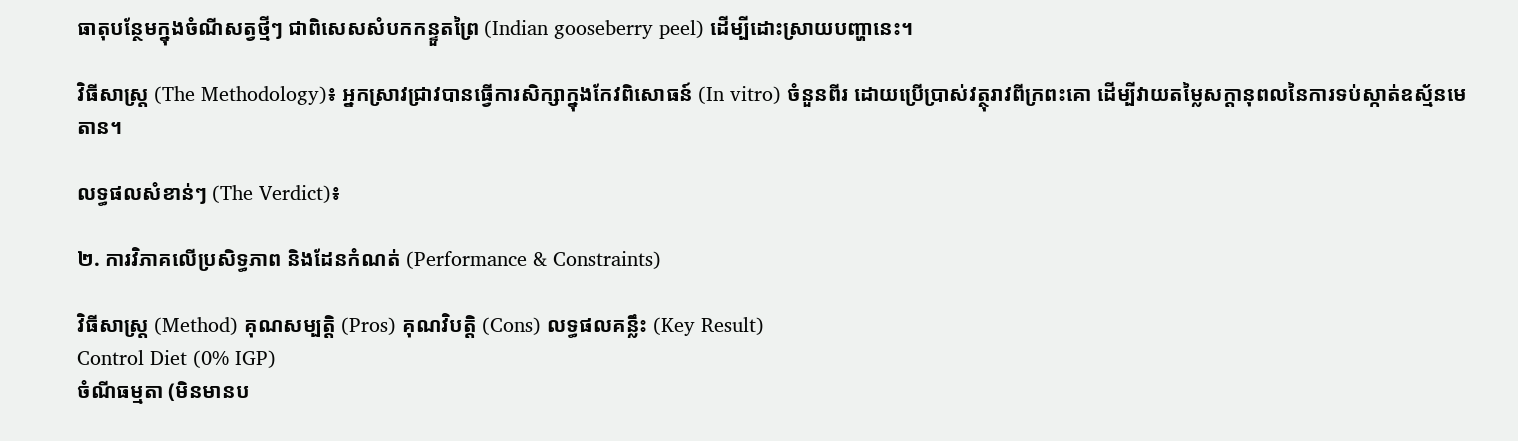ធាតុបន្ថែមក្នុងចំណីសត្វថ្មីៗ ជាពិសេសសំបកកន្ទួតព្រៃ (Indian gooseberry peel) ដើម្បីដោះស្រាយបញ្ហានេះ។

វិធីសាស្ត្រ (The Methodology)៖ អ្នកស្រាវជ្រាវបានធ្វើការសិក្សាក្នុងកែវពិសោធន៍ (In vitro) ចំនួនពីរ ដោយប្រើប្រាស់វត្ថុរាវពីក្រពះគោ ដើម្បីវាយតម្លៃសក្តានុពលនៃការទប់ស្កាត់ឧស្ម័នមេតាន។

លទ្ធផលសំខាន់ៗ (The Verdict)៖

២. ការវិភាគលើប្រសិទ្ធភាព និងដែនកំណត់ (Performance & Constraints)

វិធីសាស្ត្រ (Method) គុណសម្បត្តិ (Pros) គុណវិបត្តិ (Cons) លទ្ធផលគន្លឹះ (Key Result)
Control Diet (0% IGP)
ចំណីធម្មតា (មិនមានប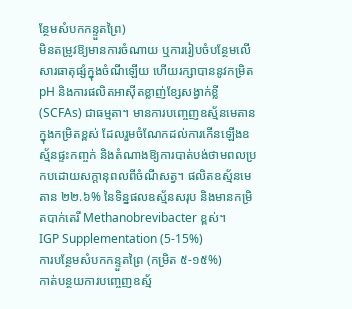ន្ថែមសំបកកន្ទួតព្រៃ)
មិនតម្រូវឱ្យមានការចំណាយ ឬការរៀបចំបន្ថែមលើសារធាតុផ្សំក្នុងចំណីឡើយ ហើយរក្សាបាននូវកម្រិត pH និងការផលិតអាស៊ីតខ្លាញ់ខ្សែសង្វាក់ខ្លី (SCFAs) ជាធម្មតា។ មានការបញ្ចេញឧស្ម័នមេតានក្នុងកម្រិតខ្ពស់ ដែលរួមចំណែកដល់ការកើនឡើងឧស្ម័នផ្ទះកញ្ចក់ និងតំណាងឱ្យការបាត់បង់ថាមពលប្រកបដោយសក្តានុពលពីចំណីសត្វ។ ផលិតឧស្ម័នមេតាន ២២.៦% នៃទិន្នផលឧស្ម័នសរុប និងមានកម្រិតបាក់តេរី Methanobrevibacter ខ្ពស់។
IGP Supplementation (5-15%)
ការបន្ថែមសំបកកន្ទួតព្រៃ (កម្រិត ៥-១៥%)
កាត់បន្ថយការបញ្ចេញឧស្ម័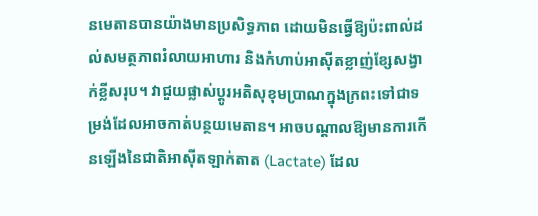នមេតានបានយ៉ាងមានប្រសិទ្ធភាព ដោយមិនធ្វើឱ្យប៉ះពាល់ដល់សមត្ថភាពរំលាយអាហារ និងកំហាប់អាស៊ីតខ្លាញ់ខ្សែសង្វាក់ខ្លីសរុប។ វាជួយផ្លាស់ប្តូរអតិសុខុមប្រាណក្នុងក្រពះទៅជាទម្រង់ដែលអាចកាត់បន្ថយមេតាន។ អាចបណ្តាលឱ្យមានការកើនឡើងនៃជាតិអាស៊ីតឡាក់តាត (Lactate) ដែល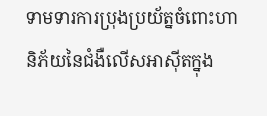ទាមទារការប្រុងប្រយ័ត្នចំពោះហានិភ័យនៃជំងឺលើសអាស៊ីតក្នុង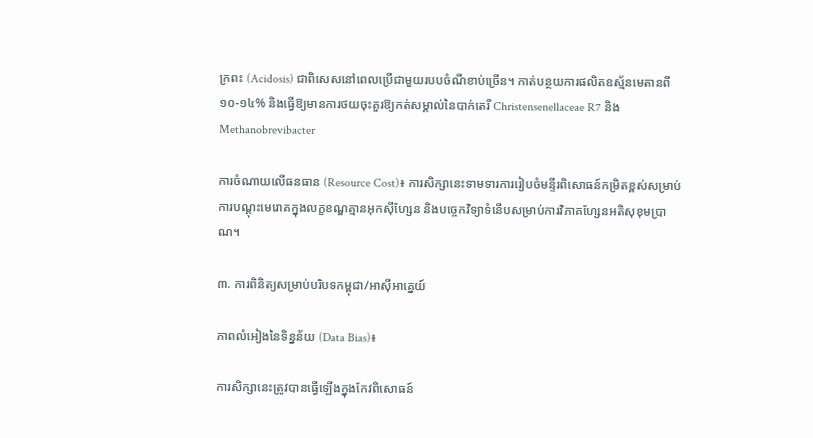ក្រពះ (Acidosis) ជាពិសេសនៅពេលប្រើជាមួយរបបចំណីខាប់ច្រើន។ កាត់បន្ថយការផលិតឧស្ម័នមេតានពី ១០-១៤% និងធ្វើឱ្យមានការថយចុះគួរឱ្យកត់សម្គាល់នៃបាក់តេរី Christensenellaceae R7 និង Methanobrevibacter

ការចំណាយលើធនធាន (Resource Cost)៖ ការសិក្សានេះទាមទារការរៀបចំមន្ទីរពិសោធន៍កម្រិតខ្ពស់សម្រាប់ការបណ្តុះមេរោគក្នុងលក្ខខណ្ឌគ្មានអុកស៊ីហ្សែន និងបច្ចេកវិទ្យាទំនើបសម្រាប់ការវិភាគហ្សែនអតិសុខុមប្រាណ។

៣. ការពិនិត្យសម្រាប់បរិបទកម្ពុជា/អាស៊ីអាគ្នេយ៍

ភាពលំអៀងនៃទិន្នន័យ (Data Bias)៖

ការសិក្សានេះត្រូវបានធ្វើឡើងក្នុងកែវពិសោធន៍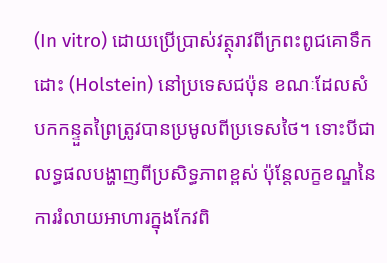(In vitro) ដោយប្រើប្រាស់វត្ថុរាវពីក្រពះពូជគោទឹកដោះ (Holstein) នៅប្រទេសជប៉ុន ខណៈដែលសំបកកន្ទួតព្រៃត្រូវបានប្រមូលពីប្រទេសថៃ។ ទោះបីជាលទ្ធផលបង្ហាញពីប្រសិទ្ធភាពខ្ពស់ ប៉ុន្តែលក្ខខណ្ឌនៃការរំលាយអាហារក្នុងកែវពិ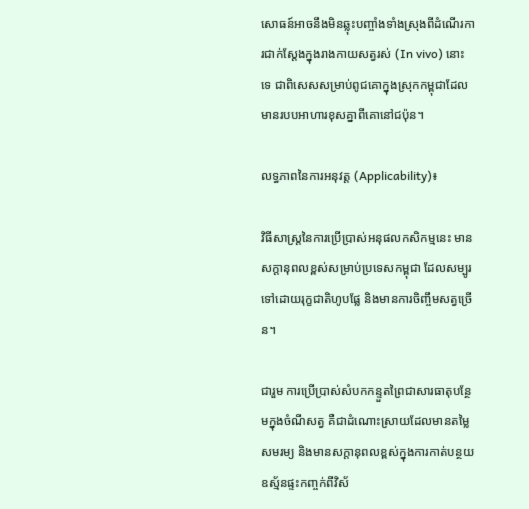សោធន៍អាចនឹងមិនឆ្លុះបញ្ចាំងទាំងស្រុងពីដំណើរការជាក់ស្តែងក្នុងរាងកាយសត្វរស់ (In vivo) នោះទេ ជាពិសេសសម្រាប់ពូជគោក្នុងស្រុកកម្ពុជាដែលមានរបបអាហារខុសគ្នាពីគោនៅជប៉ុន។

លទ្ធភាពនៃការអនុវត្ត (Applicability)៖

វិធីសាស្ត្រនៃការប្រើប្រាស់អនុផលកសិកម្មនេះ មានសក្តានុពលខ្ពស់សម្រាប់ប្រទេសកម្ពុជា ដែលសម្បូរទៅដោយរុក្ខជាតិហូបផ្លែ និងមានការចិញ្ចឹមសត្វច្រើន។

ជារួម ការប្រើប្រាស់សំបកកន្ទួតព្រៃជាសារធាតុបន្ថែមក្នុងចំណីសត្វ គឺជាដំណោះស្រាយដែលមានតម្លៃសមរម្យ និងមានសក្តានុពលខ្ពស់ក្នុងការកាត់បន្ថយឧស្ម័នផ្ទះកញ្ចក់ពីវិស័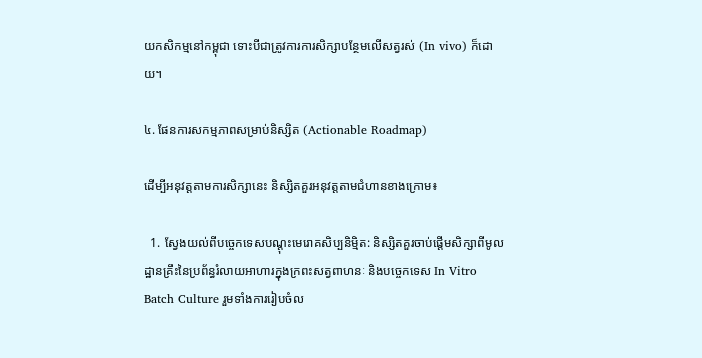យកសិកម្មនៅកម្ពុជា ទោះបីជាត្រូវការការសិក្សាបន្ថែមលើសត្វរស់ (In vivo) ក៏ដោយ។

៤. ផែនការសកម្មភាពសម្រាប់និស្សិត (Actionable Roadmap)

ដើម្បីអនុវត្តតាមការសិក្សានេះ និស្សិតគួរអនុវត្តតាមជំហានខាងក្រោម៖

  1. ស្វែងយល់ពីបច្ចេកទេសបណ្តុះមេរោគសិប្បនិម្មិត: និស្សិតគួរចាប់ផ្តើមសិក្សាពីមូលដ្ឋានគ្រឹះនៃប្រព័ន្ធរំលាយអាហារក្នុងក្រពះសត្វពាហនៈ និងបច្ចេកទេស In Vitro Batch Culture រួមទាំងការរៀបចំល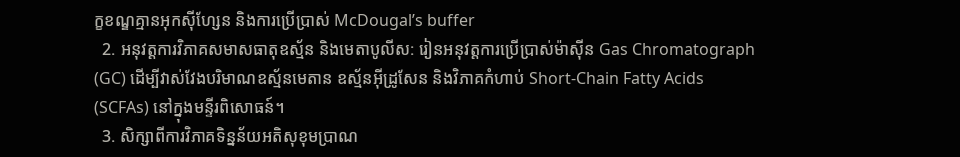ក្ខខណ្ឌគ្មានអុកស៊ីហ្សែន និងការប្រើប្រាស់ McDougal’s buffer
  2. អនុវត្តការវិភាគសមាសធាតុឧស្ម័ន និងមេតាបូលីស: រៀនអនុវត្តការប្រើប្រាស់ម៉ាស៊ីន Gas Chromatograph (GC) ដើម្បីវាស់វែងបរិមាណឧស្ម័នមេតាន ឧស្ម័នអ៊ីដ្រូសែន និងវិភាគកំហាប់ Short-Chain Fatty Acids (SCFAs) នៅក្នុងមន្ទីរពិសោធន៍។
  3. សិក្សាពីការវិភាគទិន្នន័យអតិសុខុមប្រាណ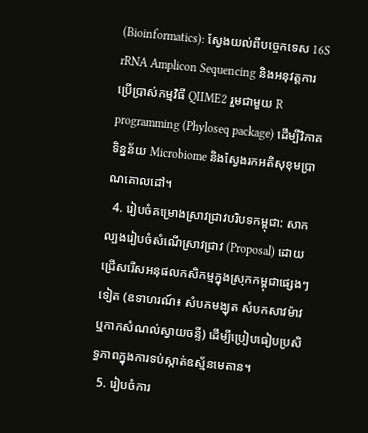(Bioinformatics): ស្វែងយល់ពីបច្ចេកទេស 16S rRNA Amplicon Sequencing និងអនុវត្តការប្រើប្រាស់កម្មវិធី QIIME2 រួមជាមួយ R programming (Phyloseq package) ដើម្បីវិភាគទិន្នន័យ Microbiome និងស្វែងរកអតិសុខុមប្រាណគោលដៅ។
  4. រៀបចំគម្រោងស្រាវជ្រាវបរិបទកម្ពុជា: សាកល្បងរៀបចំសំណើស្រាវជ្រាវ (Proposal) ដោយជ្រើសរើសអនុផលកសិកម្មក្នុងស្រុកកម្ពុជាផ្សេងៗទៀត (ឧទាហរណ៍៖ សំបកមង្ឃុត សំបកសាវម៉ាវ ឬកាកសំណល់ស្វាយចន្ទី) ដើម្បីប្រៀបធៀបប្រសិទ្ធភាពក្នុងការទប់ស្កាត់ឧស្ម័នមេតាន។
  5. រៀបចំការ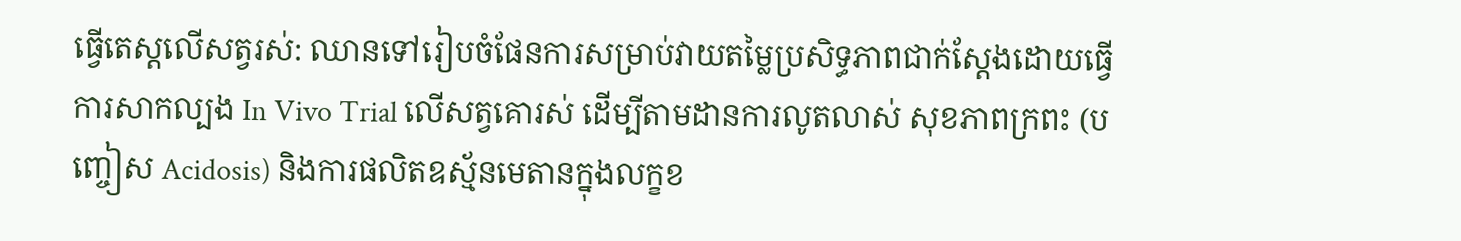ធ្វើតេស្តលើសត្វរស់: ឈានទៅរៀបចំផែនការសម្រាប់វាយតម្លៃប្រសិទ្ធភាពជាក់ស្តែងដោយធ្វើការសាកល្បង In Vivo Trial លើសត្វគោរស់ ដើម្បីតាមដានការលូតលាស់ សុខភាពក្រពះ (បញ្ចៀស Acidosis) និងការផលិតឧស្ម័នមេតានក្នុងលក្ខខ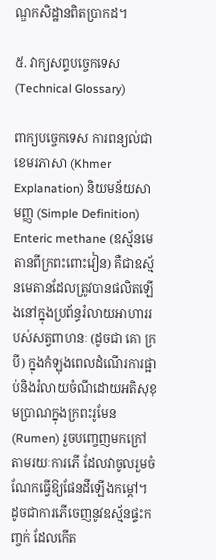ណ្ឌកសិដ្ឋានពិតប្រាកដ។

៥. វាក្យសព្ទបច្ចេកទេស (Technical Glossary)

ពាក្យបច្ចេកទេស ការពន្យល់ជាខេមរភាសា (Khmer Explanation) និយមន័យសាមញ្ញ (Simple Definition)
Enteric methane (ឧស្ម័នមេតានពីក្រពះពោះវៀន) គឺជាឧស្ម័នមេតានដែលត្រូវបានផលិតឡើងនៅក្នុងប្រព័ន្ធរំលាយអាហាររបស់សត្វពាហនៈ (ដូចជា គោ ក្របី) ក្នុងកំឡុងពេលដំណើរការផ្អាប់និងរំលាយចំណីដោយអតិសុខុមប្រាណក្នុងក្រពះរូមែន (Rumen) រួចបញ្ចេញមកក្រៅតាមរយៈការភើ ដែលវាចូលរួមចំណែកធ្វើឱ្យផែនដីឡើងកម្តៅ។ ដូចជាការភើចេញនូវឧស្ម័នផ្ទះកញ្ចក់ ដែលកើត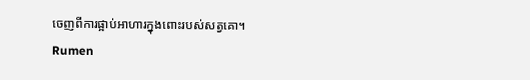ចេញពីការផ្អាប់អាហារក្នុងពោះរបស់សត្វគោ។
Rumen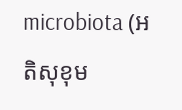microbiota (អតិសុខុម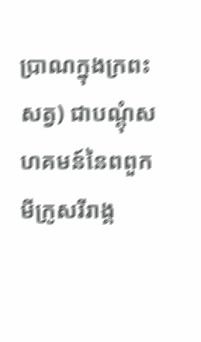ប្រាណក្នុងក្រពះសត្វ) ជាបណ្តុំសហគមន៍នៃពពួកមីក្រូសរីរាង្គ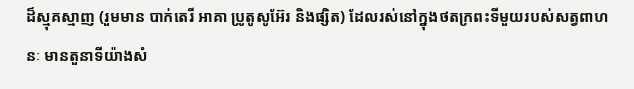ដ៏ស្មុគស្មាញ (រួមមាន បាក់តេរី អាគា ប្រូតូសូអ៊ែរ និងផ្សិត) ដែលរស់នៅក្នុងថតក្រពះទីមួយរបស់សត្វពាហនៈ មានតួនាទីយ៉ាងសំ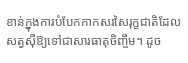ខាន់ក្នុងការបំបែកកាកសរសៃរុក្ខជាតិដែលសត្វស៊ីឱ្យទៅជាសារធាតុចិញ្ចឹម។ ដូច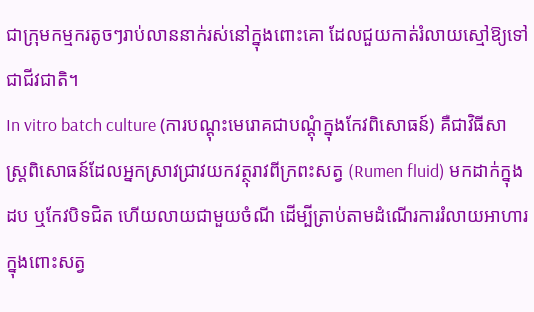ជាក្រុមកម្មករតូចៗរាប់លាននាក់រស់នៅក្នុងពោះគោ ដែលជួយកាត់រំលាយស្មៅឱ្យទៅជាជីវជាតិ។
In vitro batch culture (ការបណ្តុះមេរោគជាបណ្តុំក្នុងកែវពិសោធន៍) គឺជាវិធីសាស្ត្រពិសោធន៍ដែលអ្នកស្រាវជ្រាវយកវត្ថុរាវពីក្រពះសត្វ (Rumen fluid) មកដាក់ក្នុងដប ឬកែវបិទជិត ហើយលាយជាមួយចំណី ដើម្បីត្រាប់តាមដំណើរការរំលាយអាហារក្នុងពោះសត្វ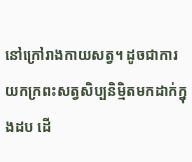នៅក្រៅរាងកាយសត្វ។ ដូចជាការយកក្រពះសត្វសិប្បនិម្មិតមកដាក់ក្នុងដប ដើ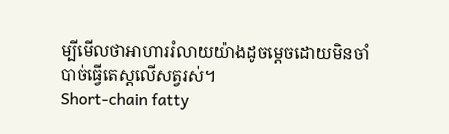ម្បីមើលថាអាហាររំលាយយ៉ាងដូចម្តេចដោយមិនចាំបាច់ធ្វើតេស្តលើសត្វរស់។
Short-chain fatty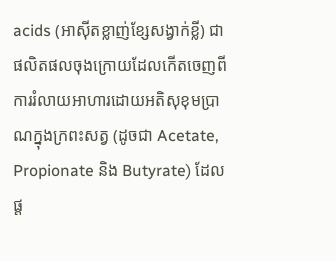acids (អាស៊ីតខ្លាញ់ខ្សែសង្វាក់ខ្លី) ជាផលិតផលចុងក្រោយដែលកើតចេញពីការរំលាយអាហារដោយអតិសុខុមប្រាណក្នុងក្រពះសត្វ (ដូចជា Acetate, Propionate និង Butyrate) ដែលផ្ត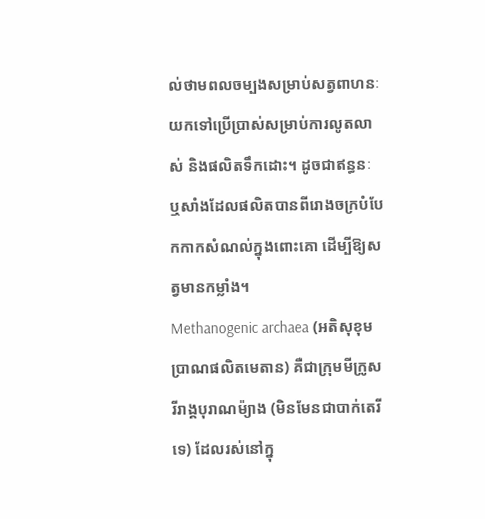ល់ថាមពលចម្បងសម្រាប់សត្វពាហនៈយកទៅប្រើប្រាស់សម្រាប់ការលូតលាស់ និងផលិតទឹកដោះ។ ដូចជាឥន្ធនៈ ឬសាំងដែលផលិតបានពីរោងចក្របំបែកកាកសំណល់ក្នុងពោះគោ ដើម្បីឱ្យសត្វមានកម្លាំង។
Methanogenic archaea (អតិសុខុមប្រាណផលិតមេតាន) គឺជាក្រុមមីក្រូសរីរាង្គបុរាណម៉្យាង (មិនមែនជាបាក់តេរីទេ) ដែលរស់នៅក្នុ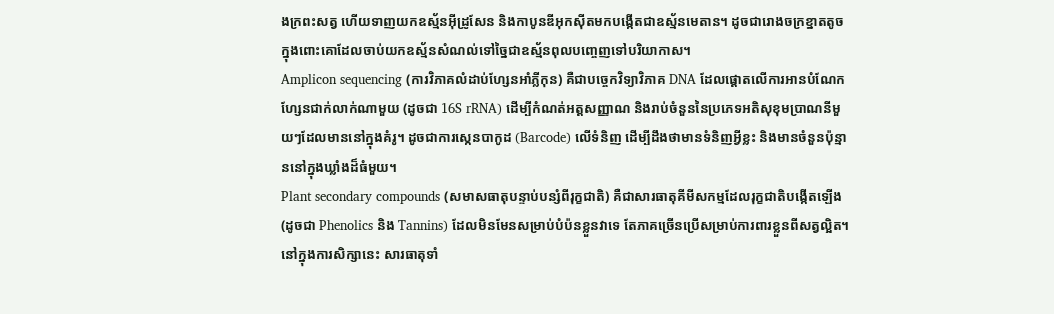ងក្រពះសត្វ ហើយទាញយកឧស្ម័នអ៊ីដ្រូសែន និងកាបូនឌីអុកស៊ីតមកបង្កើតជាឧស្ម័នមេតាន។ ដូចជារោងចក្រខ្នាតតូចក្នុងពោះគោដែលចាប់យកឧស្ម័នសំណល់ទៅច្នៃជាឧស្ម័នពុលបញ្ចេញទៅបរិយាកាស។
Amplicon sequencing (ការវិភាគលំដាប់ហ្សែនអាំភ្លីកុន) គឺជាបច្ចេកវិទ្យាវិភាគ DNA ដែលផ្តោតលើការអានបំណែកហ្សែនជាក់លាក់ណាមួយ (ដូចជា 16S rRNA) ដើម្បីកំណត់អត្តសញ្ញាណ និងរាប់ចំនួននៃប្រភេទអតិសុខុមប្រាណនីមួយៗដែលមាននៅក្នុងគំរូ។ ដូចជាការស្កេនបាកូដ (Barcode) លើទំនិញ ដើម្បីដឹងថាមានទំនិញអ្វីខ្លះ និងមានចំនួនប៉ុន្មាននៅក្នុងឃ្លាំងដ៏ធំមួយ។
Plant secondary compounds (សមាសធាតុបន្ទាប់បន្សំពីរុក្ខជាតិ) គឺជាសារធាតុគីមីសកម្មដែលរុក្ខជាតិបង្កើតឡើង (ដូចជា Phenolics និង Tannins) ដែលមិនមែនសម្រាប់បំប៉នខ្លួនវាទេ តែភាគច្រើនប្រើសម្រាប់ការពារខ្លួនពីសត្វល្អិត។ នៅក្នុងការសិក្សានេះ សារធាតុទាំ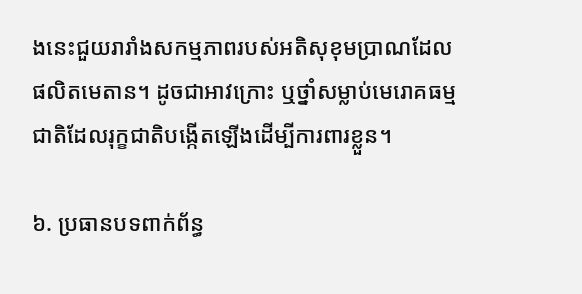ងនេះជួយរារាំងសកម្មភាពរបស់អតិសុខុមប្រាណដែលផលិតមេតាន។ ដូចជាអាវក្រោះ ឬថ្នាំសម្លាប់មេរោគធម្មជាតិដែលរុក្ខជាតិបង្កើតឡើងដើម្បីការពារខ្លួន។

៦. ប្រធានបទពាក់ព័ន្ធ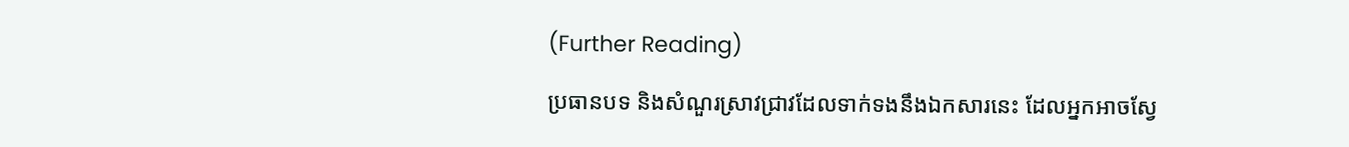(Further Reading)

ប្រធានបទ និងសំណួរស្រាវជ្រាវដែលទាក់ទងនឹងឯកសារនេះ ដែលអ្នកអាចស្វែ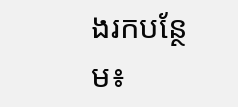ងរកបន្ថែម៖